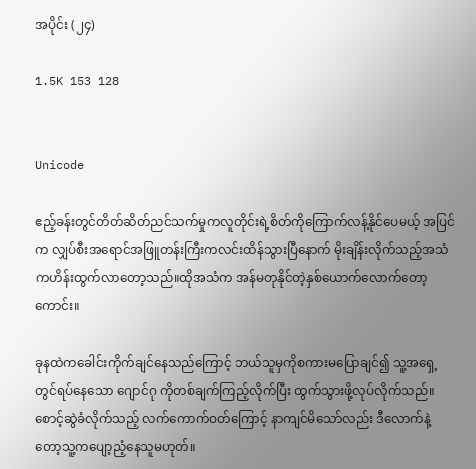အပိုင်း (၂၄)

1.5K 153 128


Unicode

ဧည့်ခန်းတွင်တိတ်ဆိတ်ညင်သက်မှုကလူတိုင်းရဲ့စိတ်ကိုကြောက်လန့်နိုင်ပေမယ့် အပြင်က လျှပ်စီးအရောင်အဖြူတန်းကြီးကလင်းထိန်သွားပြီနောက် မိုးချိန်းလိုက်သည့်အသံကဟိန်းထွက်လာတော့သည်။ထိုအသံက အန်မတုနိုင်တဲ့နှစ်ယောက်လောက်တော့ ကောင်း။

ခုနထဲကခေါင်းကိုက်ချင်နေသည်ကြောင့် ဘယ်သူမှကိုစကားမပြောချင်၍ သူ့အရှေ့တွင်ရပ်နေသော ဂျောင်ဂု ကိုတစ်ချက်ကြည့်လိုက်ပြီး ထွက်သွားဖို့လုပ်လိုက်သည်။စောင့်ဆွဲခံလိုက်သည့် လက်ကောက်ဝတ်ကြောင့် နာကျင်မိသော်လည်း ဒီလောက်နဲ့တော့သူ့ကပျော့ညံ့နေသူမဟုတ်။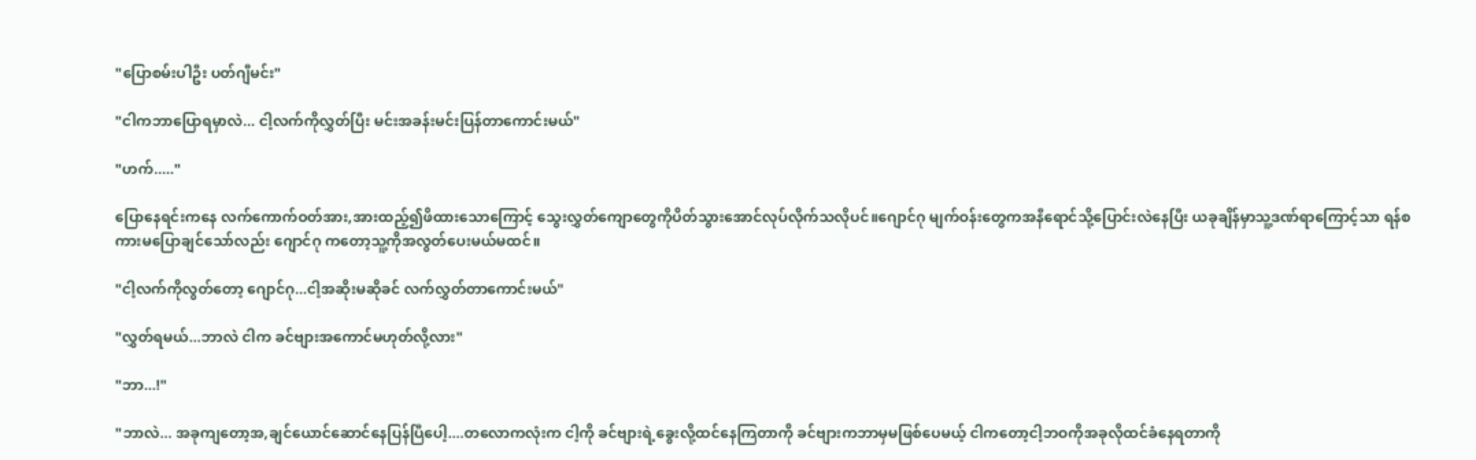"ပြောစမ်းပါဦး ပတ်ဂျီမင်း"

"ငါကဘာပြောရမှာလဲ... ငါ့လက်ကိုလွှတ်ပြီး မင်းအခန်းမင်းပြန်တာကောင်းမယ်"

"ဟက်....."

ပြောနေရင်းကနေ လက်ကောက်ဝတ်အား,အားထည့်၍ဖိထားသောကြောင့် သွေးလွှတ်ကျောတွေကိုပိတ်သွားအောင်လုပ်လိုက်သလိုပင်။ဂျောင်ဂု မျက်ဝန်းတွေကအနီရောင်သို့ပြောင်းလဲနေပြီး ယခုချိန်မှာသူ့ဒဏ်ရာကြောင့်သာ ရန်စကားမပြောချင်သော်လည်း ဂျောင်ဂု ကတော့သူ့ကိုအလွတ်ပေးမယ်မထင်။

"ငါ့လက်ကိုလွတ်တော့ ဂျောင်ဂု...ငါ့အဆိုးမဆိုခင် လက်လွှတ်တာကောင်းမယ်"

"လွှတ်ရမယ်...ဘာလဲ ငါက ခင်ဗျားအကောင်မဟုတ်လို့လား"

"ဘာ...!"

"ဘာလဲ... အခုကျတော့အ,ချင်ယောင်ဆောင်နေပြန်ပြီပေါ့....တလောကလုံးက ငါ့ကို ခင်ဗျားရဲ့ခွေးလို့ထင်နေကြတာကို ခင်ဗျားကဘာမှမဖြစ်ပေမယ့် ငါကတော့ငါ့ဘဝကိုအခုလိုထင်ခံနေရတာကို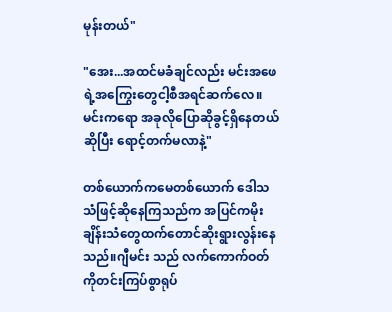မုန်းတယ်"

"အေး...အထင်မခံချင်လည်း မင်းအဖေရဲ့အကြွေးတွေငါ့စီအရင်ဆက်လေ။မင်းကရော အခုလိုပြောဆိုခွင့်ရှိနေတယ်ဆိုပြီး ရောင့်တက်မလာနဲ့"

တစ်ယောက်ကမေတစ်ယောက် ဒေါသသံဖြင့်ဆိုနေကြသည်က အပြင်ကမိုးချိန်းသံတွေထက်တောင်ဆိုးရွားလွန်းနေသည်။ဂျီမင်း သည် လက်ကောက်ဝတ်ကိုတင်းကြပ်စွာရုပ်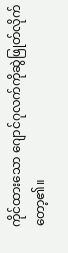ကိုင်ထားသော ဂျောင်ဂုလက်ကိုဆွဲဖြုတ်လိုက်တော့၏။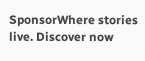SponsorWhere stories live. Discover now